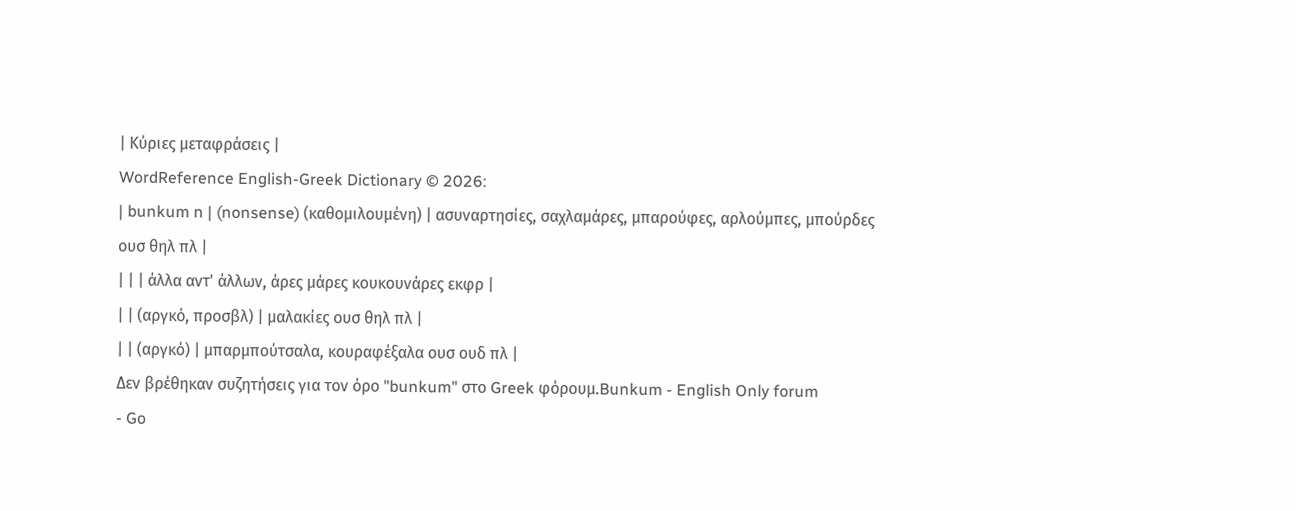| Κύριες μεταφράσεις |
WordReference English-Greek Dictionary © 2026:
| bunkum n | (nonsense) (καθομιλουμένη) | ασυναρτησίες, σαχλαμάρες, μπαρούφες, αρλούμπες, μπούρδες ουσ θηλ πλ |
| | | άλλα αντ' άλλων, άρες μάρες κουκουνάρες εκφρ |
| | (αργκό, προσβλ) | μαλακίες ουσ θηλ πλ |
| | (αργκό) | μπαρμπούτσαλα, κουραφέξαλα ουσ ουδ πλ |
Δεν βρέθηκαν συζητήσεις για τον όρο "bunkum" στο Greek φόρουμ.Bunkum - English Only forum
- Go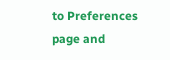to Preferences page and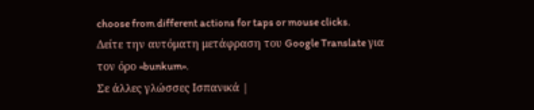choose from different actions for taps or mouse clicks.
Δείτε την αυτόματη μετάφραση του Google Translate για τον όρο «bunkum».
Σε άλλες γλώσσες Ισπανικά |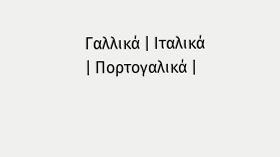Γαλλικά | Ιταλικά | Πορτογαλικά |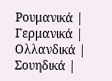Ρουμανικά | Γερμανικά | Ολλανδικά | Σουηδικά |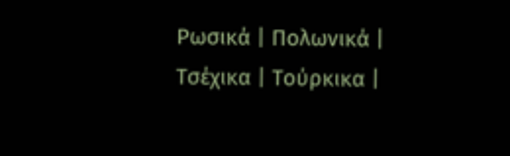Ρωσικά | Πολωνικά | Τσέχικα | Τούρκικα |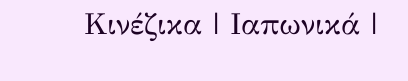Κινέζικα | Ιαπωνικά |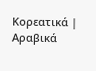Κορεατικά | Αραβικά